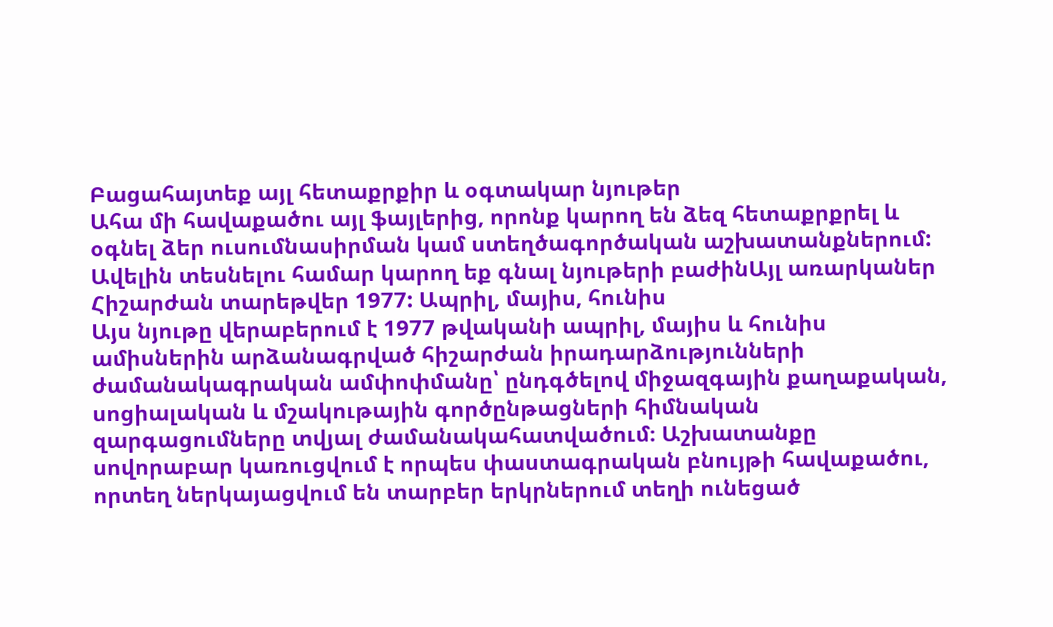Բացահայտեք այլ հետաքրքիր և օգտակար նյութեր
Ահա մի հավաքածու այլ ֆայլերից, որոնք կարող են ձեզ հետաքրքրել և օգնել ձեր ուսումնասիրման կամ ստեղծագործական աշխատանքներում: Ավելին տեսնելու համար կարող եք գնալ նյութերի բաժինԱյլ առարկաներ
Հիշարժան տարեթվեր 1977: Ապրիլ, մայիս, հունիս
Այս նյութը վերաբերում է 1977 թվականի ապրիլ, մայիս և հունիս ամիսներին արձանագրված հիշարժան իրադարձությունների ժամանակագրական ամփոփմանը՝ ընդգծելով միջազգային քաղաքական, սոցիալական և մշակութային գործընթացների հիմնական զարգացումները տվյալ ժամանակահատվածում։ Աշխատանքը սովորաբար կառուցվում է որպես փաստագրական բնույթի հավաքածու, որտեղ ներկայացվում են տարբեր երկրներում տեղի ունեցած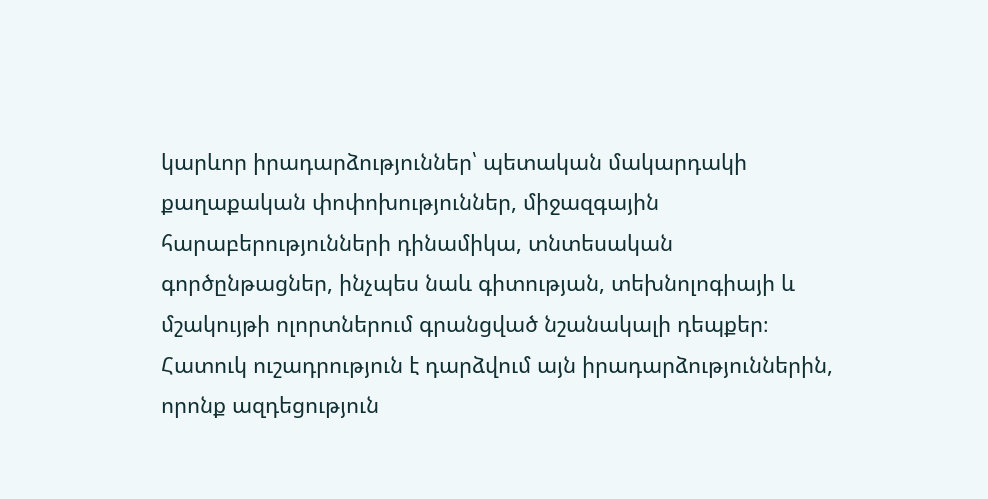կարևոր իրադարձություններ՝ պետական մակարդակի քաղաքական փոփոխություններ, միջազգային հարաբերությունների դինամիկա, տնտեսական գործընթացներ, ինչպես նաև գիտության, տեխնոլոգիայի և մշակույթի ոլորտներում գրանցված նշանակալի դեպքեր։ Հատուկ ուշադրություն է դարձվում այն իրադարձություններին, որոնք ազդեցություն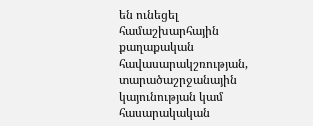են ունեցել համաշխարհային քաղաքական հավասարակշռության, տարածաշրջանային կայունության կամ հասարակական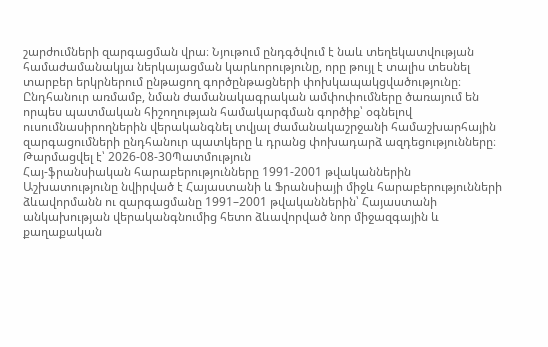շարժումների զարգացման վրա։ Նյութում ընդգծվում է նաև տեղեկատվության համաժամանակյա ներկայացման կարևորությունը, որը թույլ է տալիս տեսնել տարբեր երկրներում ընթացող գործընթացների փոխկապակցվածությունը։ Ընդհանուր առմամբ, նման ժամանակագրական ամփոփումները ծառայում են որպես պատմական հիշողության համակարգման գործիք՝ օգնելով ուսումնասիրողներին վերականգնել տվյալ ժամանակաշրջանի համաշխարհային զարգացումների ընդհանուր պատկերը և դրանց փոխադարձ ազդեցությունները։
Թարմացվել է՝ 2026-08-30Պատմություն
Հայ-ֆրանսիական հարաբերությունները 1991-2001 թվականներին
Աշխատությունը նվիրված է Հայաստանի և Ֆրանսիայի միջև հարաբերությունների ձևավորմանն ու զարգացմանը 1991–2001 թվականներին՝ Հայաստանի անկախության վերականգնումից հետո ձևավորված նոր միջազգային և քաղաքական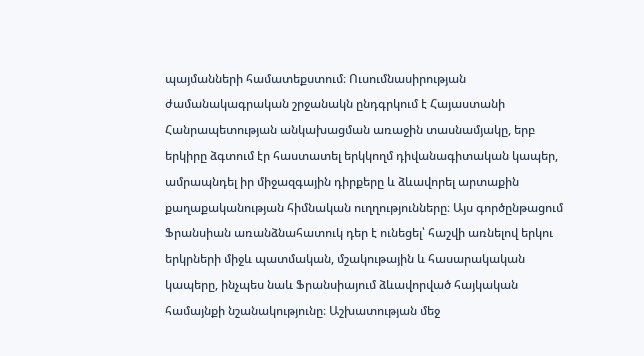պայմանների համատեքստում։ Ուսումնասիրության ժամանակագրական շրջանակն ընդգրկում է Հայաստանի Հանրապետության անկախացման առաջին տասնամյակը, երբ երկիրը ձգտում էր հաստատել երկկողմ դիվանագիտական կապեր, ամրապնդել իր միջազգային դիրքերը և ձևավորել արտաքին քաղաքականության հիմնական ուղղությունները։ Այս գործընթացում Ֆրանսիան առանձնահատուկ դեր է ունեցել՝ հաշվի առնելով երկու երկրների միջև պատմական, մշակութային և հասարակական կապերը, ինչպես նաև Ֆրանսիայում ձևավորված հայկական համայնքի նշանակությունը։ Աշխատության մեջ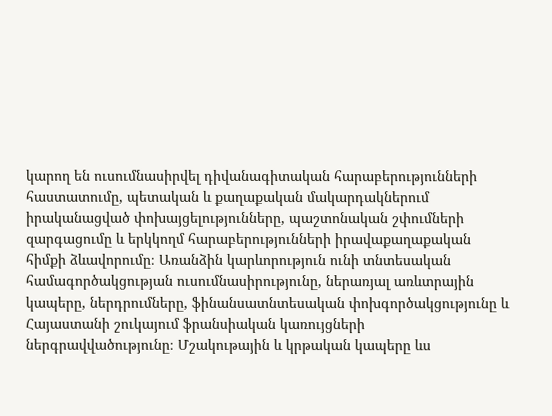կարող են ուսումնասիրվել դիվանագիտական հարաբերությունների հաստատումը, պետական և քաղաքական մակարդակներում իրականացված փոխայցելությունները, պաշտոնական շփումների զարգացումը և երկկողմ հարաբերությունների իրավաքաղաքական հիմքի ձևավորումը։ Առանձին կարևորություն ունի տնտեսական համագործակցության ուսումնասիրությունը, ներառյալ առևտրային կապերը, ներդրումները, ֆինանսատնտեսական փոխգործակցությունը և Հայաստանի շուկայում ֆրանսիական կառույցների ներգրավվածությունը։ Մշակութային և կրթական կապերը ևս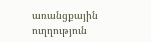առանցքային ուղղություն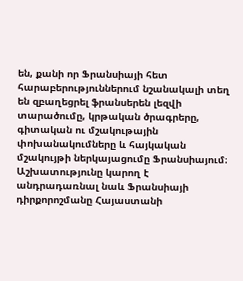են, քանի որ Ֆրանսիայի հետ հարաբերություններում նշանակալի տեղ են զբաղեցրել ֆրանսերեն լեզվի տարածումը, կրթական ծրագրերը, գիտական ու մշակութային փոխանակումները և հայկական մշակույթի ներկայացումը Ֆրանսիայում։ Աշխատությունը կարող է անդրադառնալ նաև Ֆրանսիայի դիրքորոշմանը Հայաստանի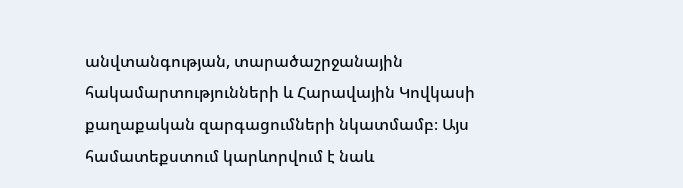անվտանգության, տարածաշրջանային հակամարտությունների և Հարավային Կովկասի քաղաքական զարգացումների նկատմամբ։ Այս համատեքստում կարևորվում է նաև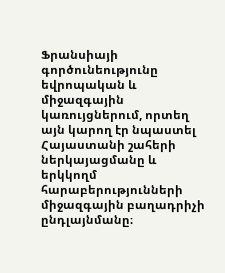Ֆրանսիայի գործունեությունը եվրոպական և միջազգային կառույցներում, որտեղ այն կարող էր նպաստել Հայաստանի շահերի ներկայացմանը և երկկողմ հարաբերությունների միջազգային բաղադրիչի ընդլայնմանը։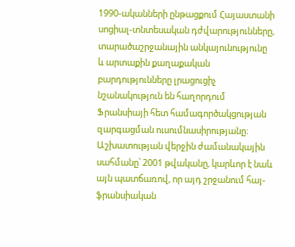1990-ականների ընթացքում Հայաստանի սոցիալ-տնտեսական դժվարությունները, տարածաշրջանային անկայունությունը և արտաքին քաղաքական բարդությունները լրացուցիչ նշանակություն են հաղորդում Ֆրանսիայի հետ համագործակցության զարգացման ուսումնասիրությանը։ Աշխատության վերջին ժամանակային սահմանը՝ 2001 թվականը, կարևոր է նաև այն պատճառով, որ այդ շրջանում հայ-ֆրանսիական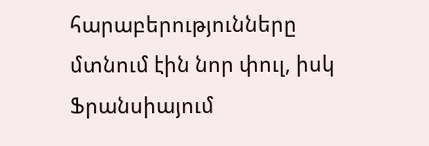հարաբերությունները մտնում էին նոր փուլ, իսկ Ֆրանսիայում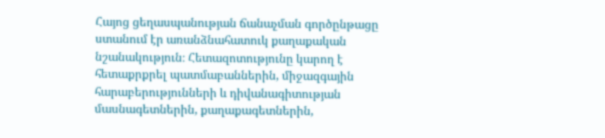Հայոց ցեղասպանության ճանաչման գործընթացը ստանում էր առանձնահատուկ քաղաքական նշանակություն։ Հետազոտությունը կարող է հետաքրքրել պատմաբաններին, միջազգային հարաբերությունների և դիվանագիտության մասնագետներին, քաղաքագետներին,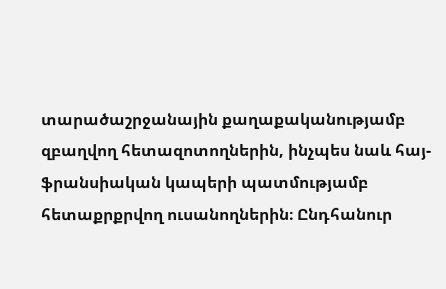տարածաշրջանային քաղաքականությամբ զբաղվող հետազոտողներին, ինչպես նաև հայ-ֆրանսիական կապերի պատմությամբ հետաքրքրվող ուսանողներին։ Ընդհանուր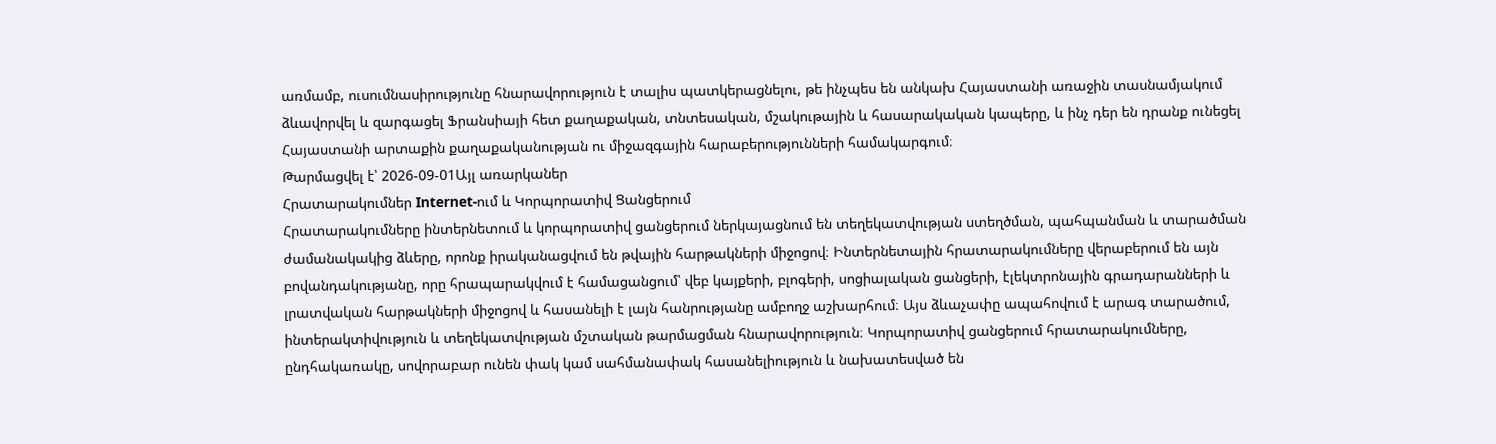առմամբ, ուսումնասիրությունը հնարավորություն է տալիս պատկերացնելու, թե ինչպես են անկախ Հայաստանի առաջին տասնամյակում ձևավորվել և զարգացել Ֆրանսիայի հետ քաղաքական, տնտեսական, մշակութային և հասարակական կապերը, և ինչ դեր են դրանք ունեցել Հայաստանի արտաքին քաղաքականության ու միջազգային հարաբերությունների համակարգում։
Թարմացվել է՝ 2026-09-01Այլ առարկաներ
Հրատարակումներ Internet-ում և Կորպորատիվ Ցանցերում
Հրատարակումները ինտերնետում և կորպորատիվ ցանցերում ներկայացնում են տեղեկատվության ստեղծման, պահպանման և տարածման ժամանակակից ձևերը, որոնք իրականացվում են թվային հարթակների միջոցով։ Ինտերնետային հրատարակումները վերաբերում են այն բովանդակությանը, որը հրապարակվում է համացանցում՝ վեբ կայքերի, բլոգերի, սոցիալական ցանցերի, էլեկտրոնային գրադարանների և լրատվական հարթակների միջոցով և հասանելի է լայն հանրությանը ամբողջ աշխարհում։ Այս ձևաչափը ապահովում է արագ տարածում, ինտերակտիվություն և տեղեկատվության մշտական թարմացման հնարավորություն։ Կորպորատիվ ցանցերում հրատարակումները, ընդհակառակը, սովորաբար ունեն փակ կամ սահմանափակ հասանելիություն և նախատեսված են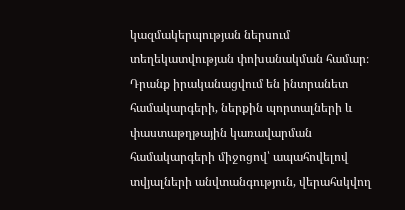կազմակերպության ներսում տեղեկատվության փոխանակման համար։ Դրանք իրականացվում են ինտրանետ համակարգերի, ներքին պորտալների և փաստաթղթային կառավարման համակարգերի միջոցով՝ ապահովելով տվյալների անվտանգություն, վերահսկվող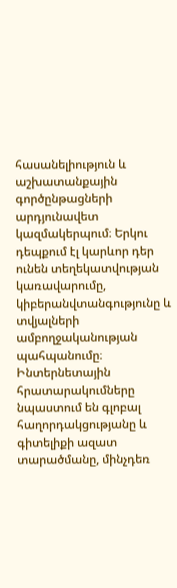հասանելիություն և աշխատանքային գործընթացների արդյունավետ կազմակերպում։ Երկու դեպքում էլ կարևոր դեր ունեն տեղեկատվության կառավարումը, կիբերանվտանգությունը և տվյալների ամբողջականության պահպանումը։ Ինտերնետային հրատարակումները նպաստում են գլոբալ հաղորդակցությանը և գիտելիքի ազատ տարածմանը, մինչդեռ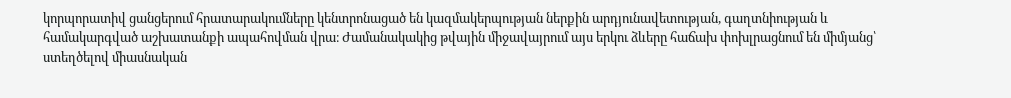կորպորատիվ ցանցերում հրատարակումները կենտրոնացած են կազմակերպության ներքին արդյունավետության, գաղտնիության և համակարգված աշխատանքի ապահովման վրա։ Ժամանակակից թվային միջավայրում այս երկու ձևերը հաճախ փոխլրացնում են միմյանց՝ ստեղծելով միասնական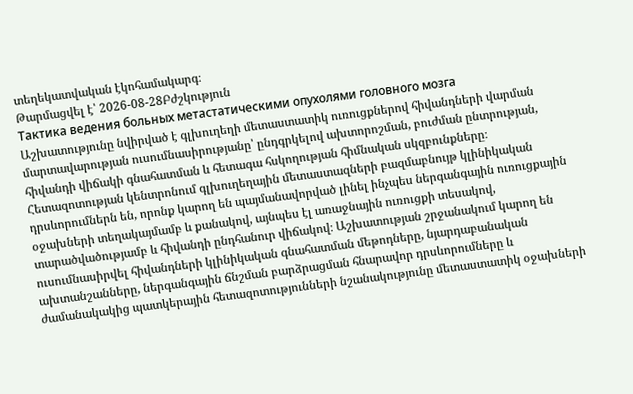տեղեկատվական էկոհամակարգ։
Թարմացվել է՝ 2026-08-28Բժշկություն
Тактика ведения больных метастатическими опухолями головного мозга
Աշխատությունը նվիրված է գլխուղեղի մետաստատիկ ուռուցքներով հիվանդների վարման մարտավարության ուսումնասիրությանը՝ ընդգրկելով ախտորոշման, բուժման ընտրության, հիվանդի վիճակի գնահատման և հետագա հսկողության հիմնական սկզբունքները։ Հետազոտության կենտրոնում գլխուղեղային մետաստազների բազմաբնույթ կլինիկական դրսևորումներն են, որոնք կարող են պայմանավորված լինել ինչպես ներգանգային ուռուցքային օջախների տեղակայմամբ և քանակով, այնպես էլ առաջնային ուռուցքի տեսակով, տարածվածությամբ և հիվանդի ընդհանուր վիճակով։ Աշխատության շրջանակում կարող են ուսումնասիրվել հիվանդների կլինիկական գնահատման մեթոդները, նյարդաբանական ախտանշանները, ներգանգային ճնշման բարձրացման հնարավոր դրսևորումները և ժամանակակից պատկերային հետազոտությունների նշանակությունը մետաստատիկ օջախների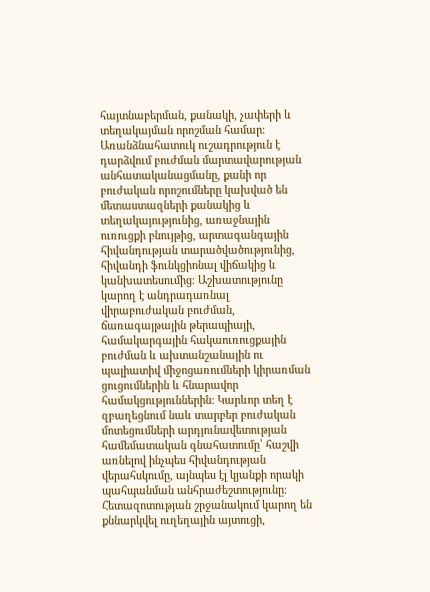հայտնաբերման, քանակի, չափերի և տեղակայման որոշման համար։ Առանձնահատուկ ուշադրություն է դարձվում բուժման մարտավարության անհատականացմանը, քանի որ բուժական որոշումները կախված են մետաստազների քանակից և տեղակայությունից, առաջնային ուռուցքի բնույթից, արտագանգային հիվանդության տարածվածությունից, հիվանդի ֆունկցիոնալ վիճակից և կանխատեսումից։ Աշխատությունը կարող է անդրադառնալ վիրաբուժական բուժման, ճառագայթային թերապիայի, համակարգային հակաուռուցքային բուժման և ախտանշանային ու պալիատիվ միջոցառումների կիրառման ցուցումներին և հնարավոր համակցություններին։ Կարևոր տեղ է զբաղեցնում նաև տարբեր բուժական մոտեցումների արդյունավետության համեմատական գնահատումը՝ հաշվի առնելով ինչպես հիվանդության վերահսկումը, այնպես էլ կյանքի որակի պահպանման անհրաժեշտությունը։ Հետազոտության շրջանակում կարող են քննարկվել ուղեղային այտուցի,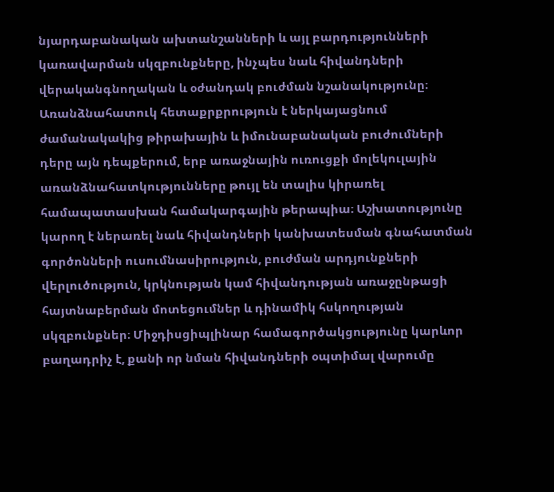նյարդաբանական ախտանշանների և այլ բարդությունների կառավարման սկզբունքները, ինչպես նաև հիվանդների վերականգնողական և օժանդակ բուժման նշանակությունը։ Առանձնահատուկ հետաքրքրություն է ներկայացնում ժամանակակից թիրախային և իմունաբանական բուժումների դերը այն դեպքերում, երբ առաջնային ուռուցքի մոլեկուլային առանձնահատկությունները թույլ են տալիս կիրառել համապատասխան համակարգային թերապիա։ Աշխատությունը կարող է ներառել նաև հիվանդների կանխատեսման գնահատման գործոնների ուսումնասիրություն, բուժման արդյունքների վերլուծություն, կրկնության կամ հիվանդության առաջընթացի հայտնաբերման մոտեցումներ և դինամիկ հսկողության սկզբունքներ։ Միջդիսցիպլինար համագործակցությունը կարևոր բաղադրիչ է, քանի որ նման հիվանդների օպտիմալ վարումը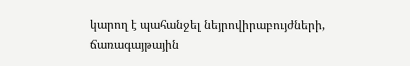կարող է պահանջել նեյրովիրաբույժների, ճառագայթային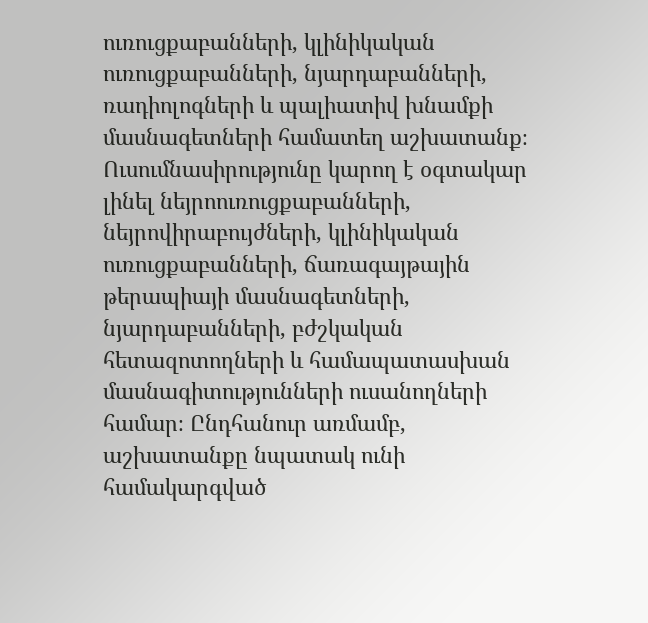ուռուցքաբանների, կլինիկական ուռուցքաբանների, նյարդաբանների, ռադիոլոգների և պալիատիվ խնամքի մասնագետների համատեղ աշխատանք։ Ուսումնասիրությունը կարող է օգտակար լինել նեյրոուռուցքաբանների, նեյրովիրաբույժների, կլինիկական ուռուցքաբանների, ճառագայթային թերապիայի մասնագետների, նյարդաբանների, բժշկական հետազոտողների և համապատասխան մասնագիտությունների ուսանողների համար։ Ընդհանուր առմամբ, աշխատանքը նպատակ ունի համակարգված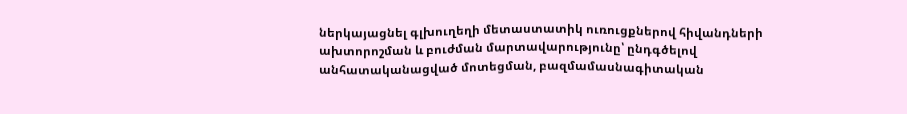ներկայացնել գլխուղեղի մետաստատիկ ուռուցքներով հիվանդների ախտորոշման և բուժման մարտավարությունը՝ ընդգծելով անհատականացված մոտեցման, բազմամասնագիտական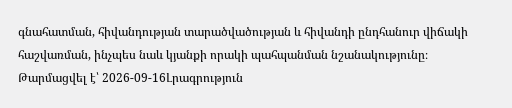գնահատման, հիվանդության տարածվածության և հիվանդի ընդհանուր վիճակի հաշվառման, ինչպես նաև կյանքի որակի պահպանման նշանակությունը։
Թարմացվել է՝ 2026-09-16Լրագրություն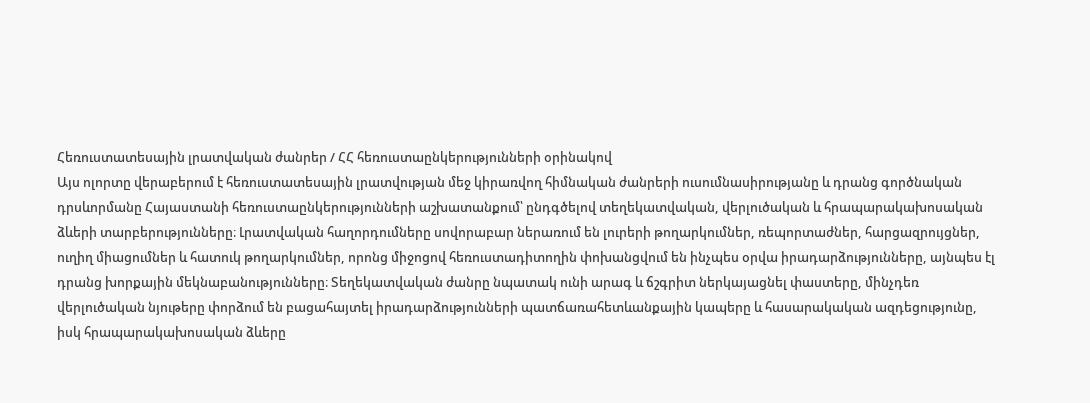Հեռուստատեսային լրատվական ժանրեր / ՀՀ հեռուստաընկերությունների օրինակով
Այս ոլորտը վերաբերում է հեռուստատեսային լրատվության մեջ կիրառվող հիմնական ժանրերի ուսումնասիրությանը և դրանց գործնական դրսևորմանը Հայաստանի հեռուստաընկերությունների աշխատանքում՝ ընդգծելով տեղեկատվական, վերլուծական և հրապարակախոսական ձևերի տարբերությունները։ Լրատվական հաղորդումները սովորաբար ներառում են լուրերի թողարկումներ, ռեպորտաժներ, հարցազրույցներ, ուղիղ միացումներ և հատուկ թողարկումներ, որոնց միջոցով հեռուստադիտողին փոխանցվում են ինչպես օրվա իրադարձությունները, այնպես էլ դրանց խորքային մեկնաբանությունները։ Տեղեկատվական ժանրը նպատակ ունի արագ և ճշգրիտ ներկայացնել փաստերը, մինչդեռ վերլուծական նյութերը փորձում են բացահայտել իրադարձությունների պատճառահետևանքային կապերը և հասարակական ազդեցությունը, իսկ հրապարակախոսական ձևերը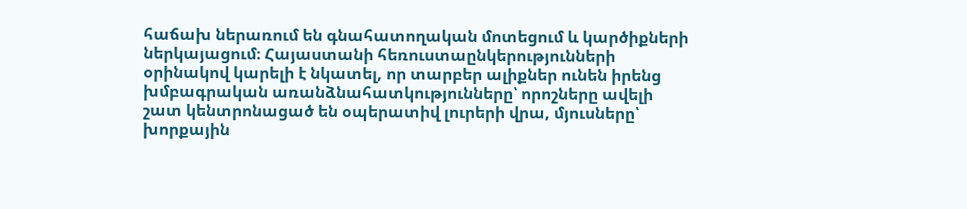հաճախ ներառում են գնահատողական մոտեցում և կարծիքների ներկայացում։ Հայաստանի հեռուստաընկերությունների օրինակով կարելի է նկատել, որ տարբեր ալիքներ ունեն իրենց խմբագրական առանձնահատկությունները՝ որոշները ավելի շատ կենտրոնացած են օպերատիվ լուրերի վրա, մյուսները՝ խորքային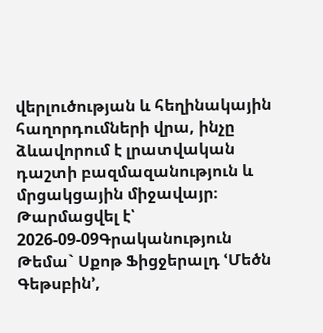վերլուծության և հեղինակային հաղորդումների վրա, ինչը ձևավորում է լրատվական դաշտի բազմազանություն և մրցակցային միջավայր։
Թարմացվել է՝ 2026-09-09Գրականություն
Թեմա` Սքոթ Ֆիցջերալդ ՙՄեծն Գեթսբին՚,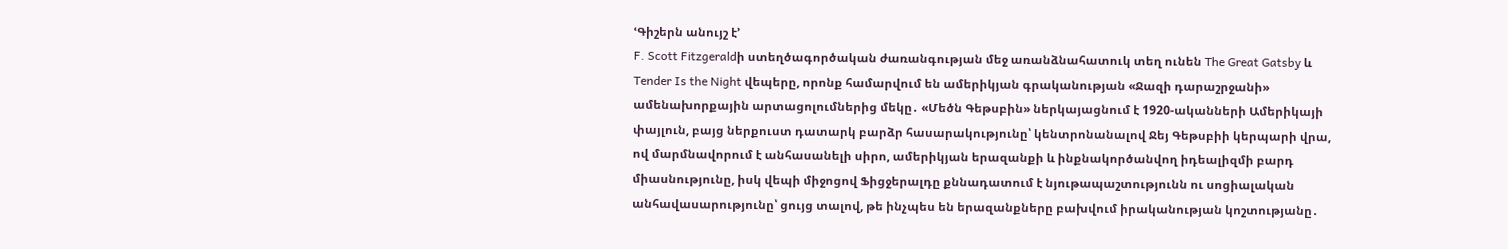ՙԳիշերն անույշ է՚
F. Scott Fitzgeraldի ստեղծագործական ժառանգության մեջ առանձնահատուկ տեղ ունեն The Great Gatsby և Tender Is the Night վեպերը, որոնք համարվում են ամերիկյան գրականության «Ջազի դարաշրջանի» ամենախորքային արտացոլումներից մեկը․ «Մեծն Գեթսբին» ներկայացնում է 1920-ականների Ամերիկայի փայլուն, բայց ներքուստ դատարկ բարձր հասարակությունը՝ կենտրոնանալով Ջեյ Գեթսբիի կերպարի վրա, ով մարմնավորում է անհասանելի սիրո, ամերիկյան երազանքի և ինքնակործանվող իդեալիզմի բարդ միասնությունը, իսկ վեպի միջոցով Ֆիցջերալդը քննադատում է նյութապաշտությունն ու սոցիալական անհավասարությունը՝ ցույց տալով, թե ինչպես են երազանքները բախվում իրականության կոշտությանը․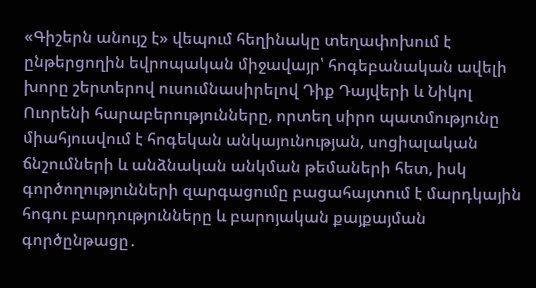«Գիշերն անույշ է» վեպում հեղինակը տեղափոխում է ընթերցողին եվրոպական միջավայր՝ հոգեբանական ավելի խորը շերտերով ուսումնասիրելով Դիք Դայվերի և Նիկոլ Ուորենի հարաբերությունները, որտեղ սիրո պատմությունը միահյուսվում է հոգեկան անկայունության, սոցիալական ճնշումների և անձնական անկման թեմաների հետ, իսկ գործողությունների զարգացումը բացահայտում է մարդկային հոգու բարդությունները և բարոյական քայքայման գործընթացը․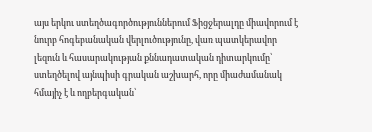այս երկու ստեղծագործություններում Ֆիցջերալդը միավորում է նուրբ հոգեբանական վերլուծությունը, վառ պատկերավոր լեզուն և հասարակության քննադատական դիտարկումը՝ ստեղծելով այնպիսի գրական աշխարհ, որը միաժամանակ հմայիչ է և ողբերգական՝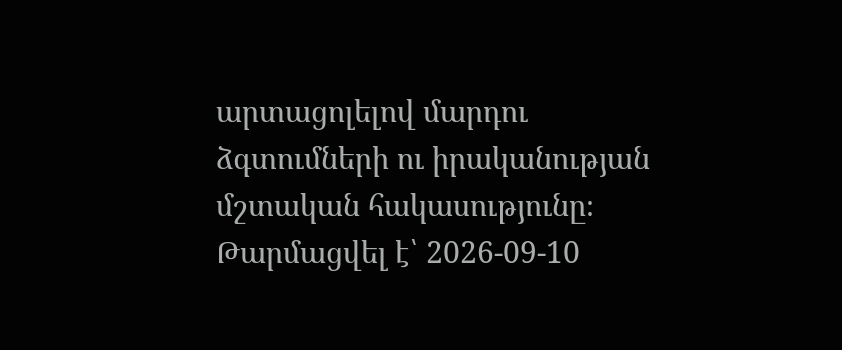արտացոլելով մարդու ձգտումների ու իրականության մշտական հակասությունը։
Թարմացվել է՝ 2026-09-10